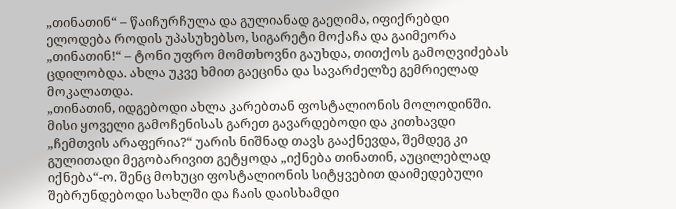„თინათინ“ – წაიჩურჩულა და გულიანად გაეღიმა, იფიქრებდი ელოდება როდის უპასუხებსო, სიგარეტი მოქაჩა და გაიმეორა „თინათინ!“ – ტონი უფრო მომთხოვნი გაუხდა, თითქოს გამოღვიძებას ცდილობდა. ახლა უკვე ხმით გაეცინა და სავარძელზე გემრიელად მოკალათდა.
„თინათინ, იდგებოდი ახლა კარებთან ფოსტალიონის მოლოდინში. მისი ყოველი გამოჩენისას გარეთ გავარდებოდი და კითხავდი „ჩემთვის არაფერია?“ უარის ნიშნად თავს გააქნევდა, შემდეგ კი გულითადი მეგობარივით გეტყოდა „იქნება თინათინ, აუცილებლად იქნება“-ო. შენც მოხუცი ფოსტალიონის სიტყვებით დაიმედებული შებრუნდებოდი სახლში და ჩაის დაისხამდი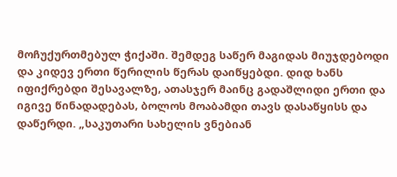მოჩუქურთმებულ ჭიქაში. შემდეგ საწერ მაგიდას მიუჯდებოდი და კიდევ ერთი წერილის წერას დაიწყებდი. დიდ ხანს იფიქრებდი შესავალზე, ათასჯერ მაინც გადაშლიდი ერთი და იგივე წინადადებას, ბოლოს მოაბამდი თავს დასაწყისს და დაწერდი. „საკუთარი სახელის ვნებიან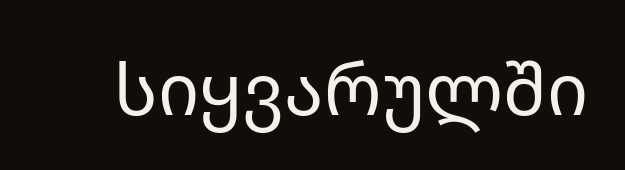სიყვარულში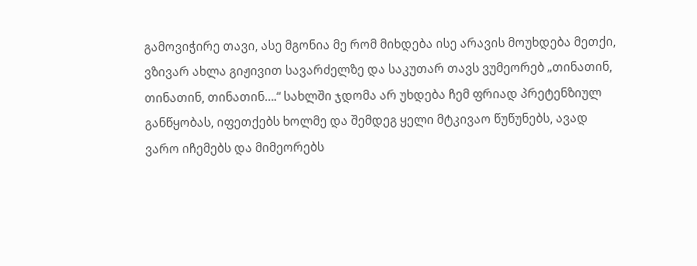გამოვიჭირე თავი, ასე მგონია მე რომ მიხდება ისე არავის მოუხდება მეთქი, ვზივარ ახლა გიჟივით სავარძელზე და საკუთარ თავს ვუმეორებ „თინათინ, თინათინ, თინათინ….“ სახლში ჯდომა არ უხდება ჩემ ფრიად პრეტენზიულ განწყობას, იფეთქებს ხოლმე და შემდეგ ყელი მტკივაო წუწუნებს, ავად ვარო იჩემებს და მიმეორებს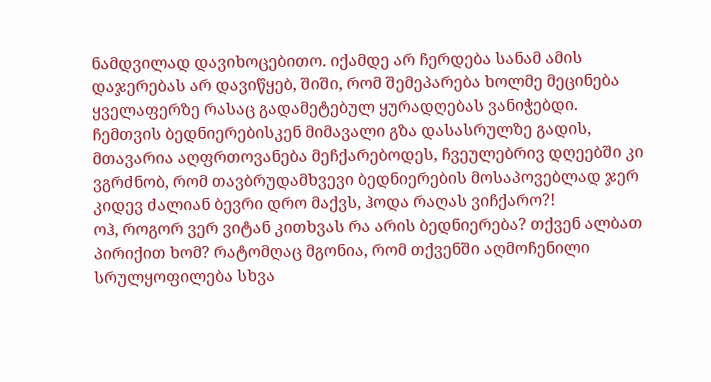ნამდვილად დავიხოცებითო. იქამდე არ ჩერდება სანამ ამის დაჯერებას არ დავიწყებ, შიში, რომ შემეპარება ხოლმე მეცინება ყველაფერზე რასაც გადამეტებულ ყურადღებას ვანიჭებდი.
ჩემთვის ბედნიერებისკენ მიმავალი გზა დასასრულზე გადის, მთავარია აღფრთოვანება მეჩქარებოდეს, ჩვეულებრივ დღეებში კი ვგრძნობ, რომ თავბრუდამხვევი ბედნიერების მოსაპოვებლად ჯერ კიდევ ძალიან ბევრი დრო მაქვს, ჰოდა რაღას ვიჩქარო?!
ოჰ, როგორ ვერ ვიტან კითხვას რა არის ბედნიერება? თქვენ ალბათ პირიქით ხომ? რატომღაც მგონია, რომ თქვენში აღმოჩენილი სრულყოფილება სხვა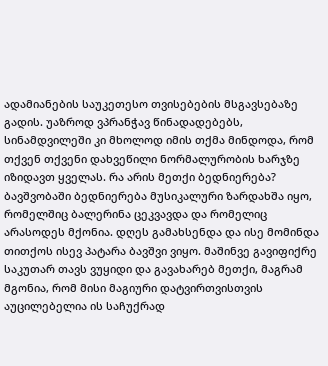ადამიანების საუკეთესო თვისებების მსგავსებაზე გადის. უაზროდ ვპრანჭავ წინადადებებს, სინამდვილეში კი მხოლოდ იმის თქმა მინდოდა, რომ თქვენ თქვენი დახვეწილი ნორმალურობის ხარჯზე იზიდავთ ყველას. რა არის მეთქი ბედნიერება? ბავშვობაში ბედნიერება მუსიკალური ზარდახშა იყო, რომელშიც ბალერინა ცეკვავდა და რომელიც არასოდეს მქონია. დღეს გამახსენდა და ისე მომინდა თითქოს ისევ პატარა ბავშვი ვიყო. მაშინვე გავიფიქრე საკუთარ თავს ვუყიდი და გავახარებ მეთქი, მაგრამ მგონია, რომ მისი მაგიური დატვირთვისთვის აუცილებელია ის საჩუქრად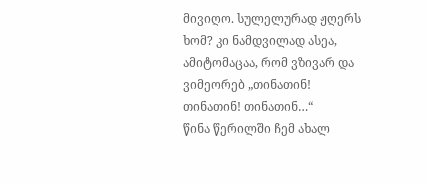მივიღო. სულელურად ჟღერს ხომ? კი ნამდვილად ასეა, ამიტომაცაა, რომ ვზივარ და ვიმეორებ „თინათინ! თინათინ! თინათინ…“
წინა წერილში ჩემ ახალ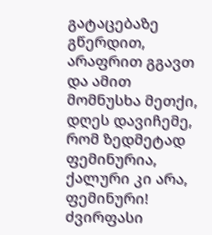გატაცებაზე გწერდით, არაფრით გგავთ და ამით მომნუსხა მეთქი, დღეს დავიჩემე, რომ ზედმეტად ფემინურია, ქალური კი არა, ფემინური! ძვირფასი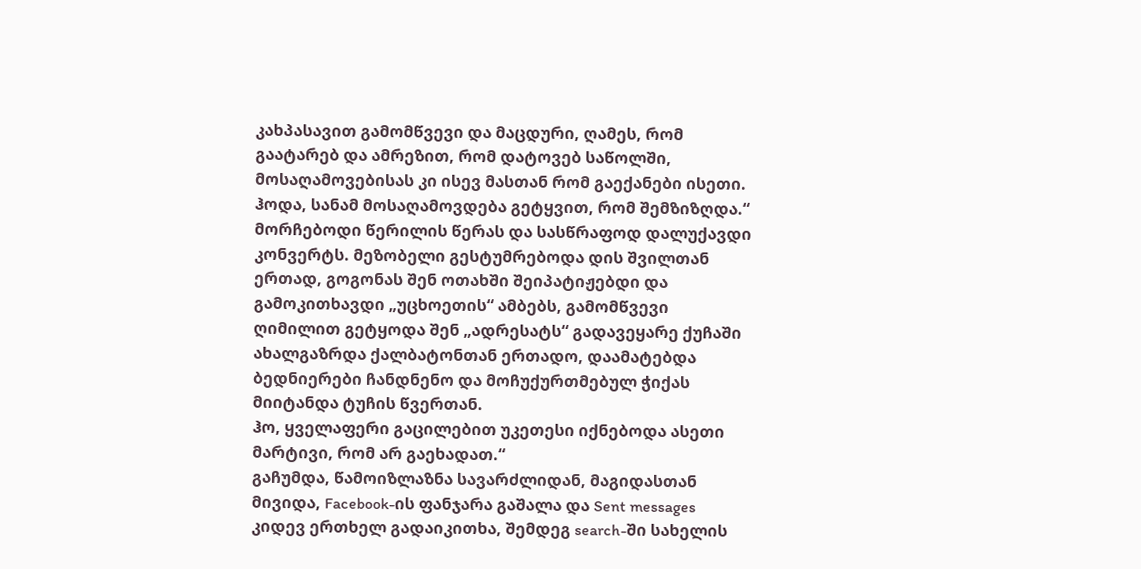კახპასავით გამომწვევი და მაცდური, ღამეს, რომ გაატარებ და ამრეზით, რომ დატოვებ საწოლში, მოსაღამოვებისას კი ისევ მასთან რომ გაექანები ისეთი. ჰოდა, სანამ მოსაღამოვდება გეტყვით, რომ შემზიზღდა.“
მორჩებოდი წერილის წერას და სასწრაფოდ დალუქავდი კონვერტს. მეზობელი გესტუმრებოდა დის შვილთან ერთად, გოგონას შენ ოთახში შეიპატიჟებდი და გამოკითხავდი „უცხოეთის“ ამბებს, გამომწვევი ღიმილით გეტყოდა შენ „ადრესატს“ გადავეყარე ქუჩაში ახალგაზრდა ქალბატონთან ერთადო, დაამატებდა ბედნიერები ჩანდნენო და მოჩუქურთმებულ ჭიქას მიიტანდა ტუჩის წვერთან.
ჰო, ყველაფერი გაცილებით უკეთესი იქნებოდა ასეთი მარტივი, რომ არ გაეხადათ.“
გაჩუმდა, წამოიზლაზნა სავარძლიდან, მაგიდასთან მივიდა, Facebook-ის ფანჯარა გაშალა და Sent messages კიდევ ერთხელ გადაიკითხა, შემდეგ search-ში სახელის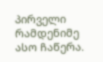პირველი რამდენიმე ასო ჩაწერა.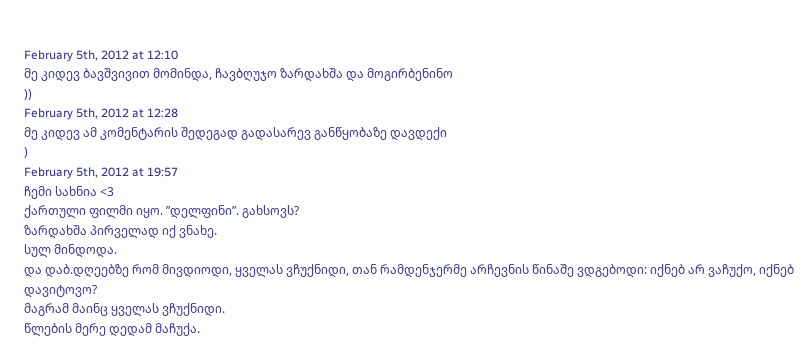February 5th, 2012 at 12:10
მე კიდევ ბავშვივით მომინდა, ჩავბღუჯო ზარდახშა და მოგირბენინო
))
February 5th, 2012 at 12:28
მე კიდევ ამ კომენტარის შედეგად გადასარევ განწყობაზე დავდექი
)
February 5th, 2012 at 19:57
ჩემი სახნია <3
ქართული ფილმი იყო. ”დელფინი”. გახსოვს?
ზარდახშა პირველად იქ ვნახე.
სულ მინდოდა.
და დაბ.დღეებზე რომ მივდიოდი, ყველას ვჩუქნიდი, თან რამდენჯერმე არჩევნის წინაშე ვდგებოდი: იქნებ არ ვაჩუქო, იქნებ დავიტოვო?
მაგრამ მაინც ყველას ვჩუქნიდი.
წლების მერე დედამ მაჩუქა.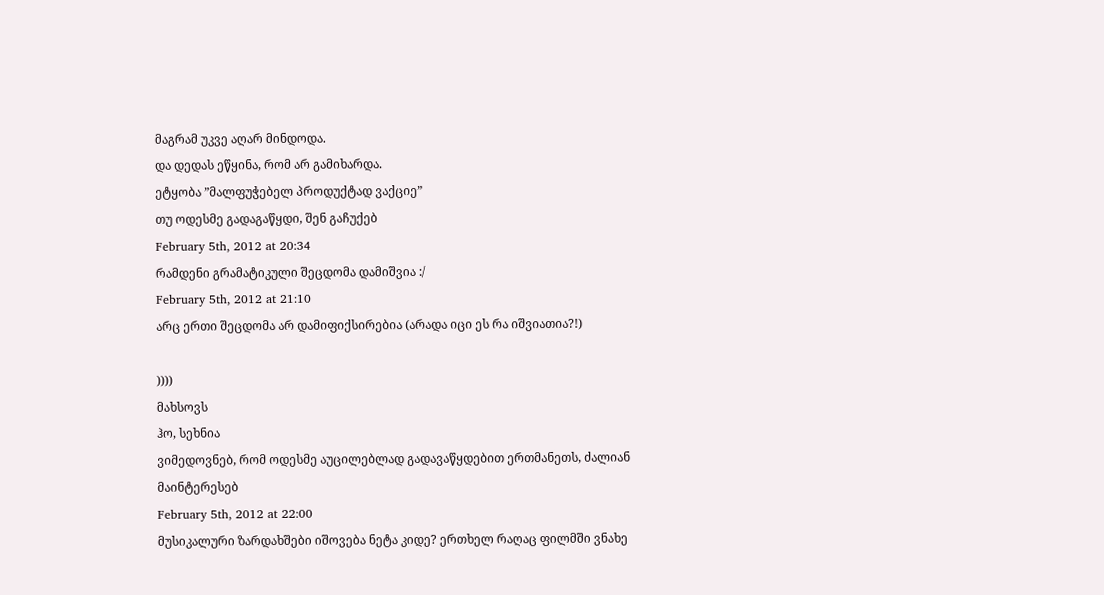მაგრამ უკვე აღარ მინდოდა.
და დედას ეწყინა, რომ არ გამიხარდა.
ეტყობა ”მალფუჭებელ პროდუქტად ვაქციე”
თუ ოდესმე გადაგაწყდი, შენ გაჩუქებ
February 5th, 2012 at 20:34
რამდენი გრამატიკული შეცდომა დამიშვია :/
February 5th, 2012 at 21:10
არც ერთი შეცდომა არ დამიფიქსირებია (არადა იცი ეს რა იშვიათია?!)

))))
მახსოვს
ჰო, სეხნია
ვიმედოვნებ, რომ ოდესმე აუცილებლად გადავაწყდებით ერთმანეთს, ძალიან მაინტერესებ
February 5th, 2012 at 22:00
მუსიკალური ზარდახშები იშოვება ნეტა კიდე? ერთხელ რაღაც ფილმში ვნახე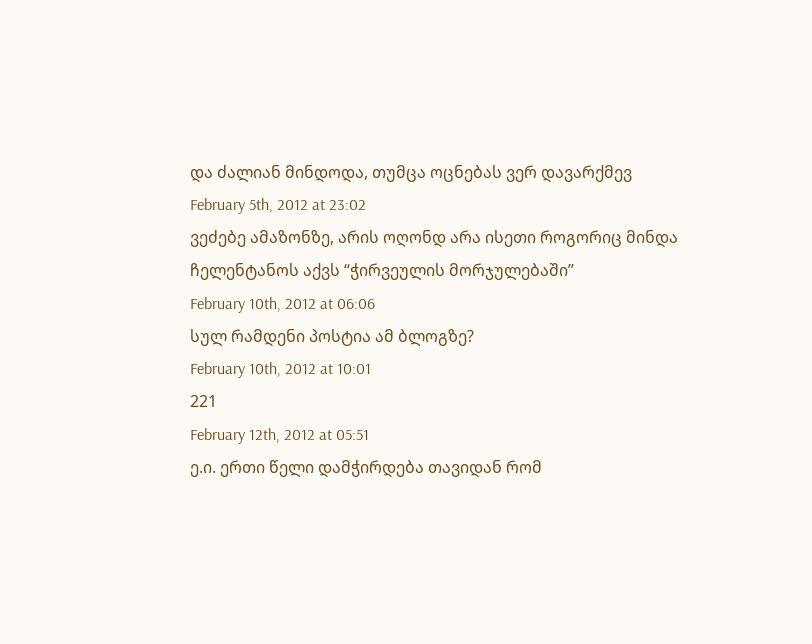და ძალიან მინდოდა, თუმცა ოცნებას ვერ დავარქმევ
February 5th, 2012 at 23:02
ვეძებე ამაზონზე, არის ოღონდ არა ისეთი როგორიც მინდა
ჩელენტანოს აქვს “ჭირვეულის მორჯულებაში”
February 10th, 2012 at 06:06
სულ რამდენი პოსტია ამ ბლოგზე?
February 10th, 2012 at 10:01
221
February 12th, 2012 at 05:51
ე.ი. ერთი წელი დამჭირდება თავიდან რომ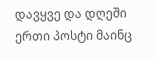დავყვე და დღეში ერთი პოსტი მაინც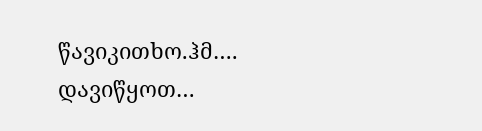წავიკითხო.ჰმ…. დავიწყოთ…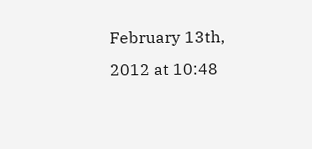February 13th, 2012 at 10:48